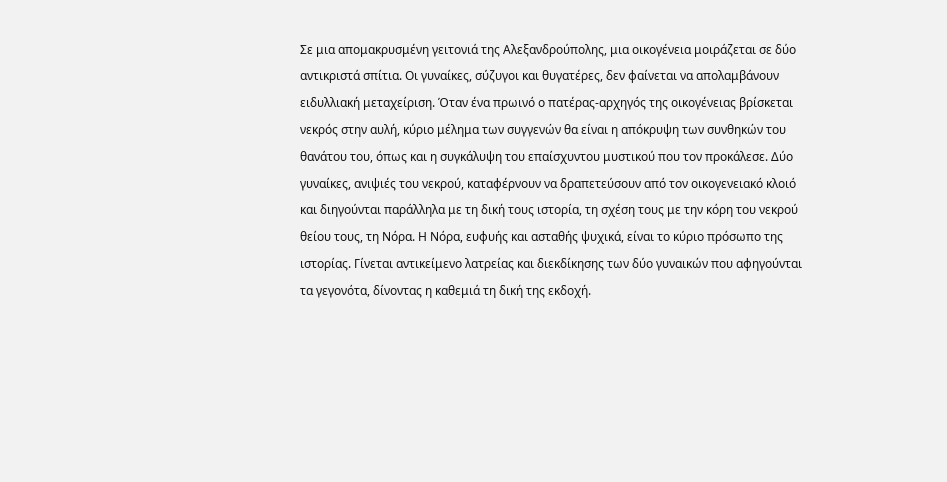Σε μια απομακρυσμένη γειτονιά της Αλεξανδρούπολης, μια οικογένεια μοιράζεται σε δύο αντικριστά σπίτια. Οι γυναίκες, σύζυγοι και θυγατέρες, δεν φαίνεται να απολαμβάνουν ειδυλλιακή μεταχείριση. Όταν ένα πρωινό ο πατέρας-αρχηγός της οικογένειας βρίσκεται νεκρός στην αυλή, κύριο μέλημα των συγγενών θα είναι η απόκρυψη των συνθηκών του θανάτου του, όπως και η συγκάλυψη του επαίσχυντου μυστικού που τον προκάλεσε. Δύο γυναίκες, ανιψιές του νεκρού, καταφέρνουν να δραπετεύσουν από τον οικογενειακό κλοιό και διηγούνται παράλληλα με τη δική τους ιστορία, τη σχέση τους με την κόρη του νεκρού θείου τους, τη Νόρα. Η Νόρα, ευφυής και ασταθής ψυχικά, είναι το κύριο πρόσωπο της ιστορίας. Γίνεται αντικείμενο λατρείας και διεκδίκησης των δύο γυναικών που αφηγούνται τα γεγονότα, δίνοντας η καθεμιά τη δική της εκδοχή.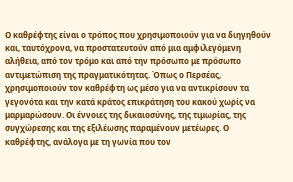Ο καθρέφτης είναι ο τρόπος που χρησιμοποιούν για να διηγηθούν και, ταυτόχρονα, να προστατευτούν από μια αμφιλεγόμενη αλήθεια, από τον τρόμο και από την πρόσωπο με πρόσωπο αντιμετώπιση της πραγματικότητας. Όπως ο Περσέας, χρησιμοποιούν τον καθρέφτη ως μέσο για να αντικρίσουν τα γεγονότα και την κατά κράτος επικράτηση του κακού χωρίς να μαρμαρώσουν. Οι έννοιες της δικαιοσύνης, της τιμωρίας, της συγχώρεσης και της εξιλέωσης παραμένουν μετέωρες. Ο καθρέφτης, ανάλογα με τη γωνία που τον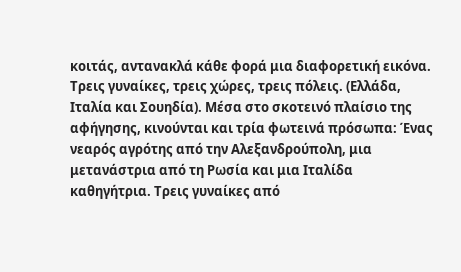κοιτάς, αντανακλά κάθε φορά μια διαφορετική εικόνα. Τρεις γυναίκες, τρεις χώρες, τρεις πόλεις. (Ελλάδα, Ιταλία και Σουηδία). Μέσα στο σκοτεινό πλαίσιο της αφήγησης, κινούνται και τρία φωτεινά πρόσωπα: Ένας νεαρός αγρότης από την Αλεξανδρούπολη, μια μετανάστρια από τη Ρωσία και μια Ιταλίδα καθηγήτρια. Τρεις γυναίκες από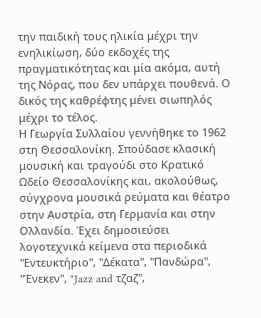την παιδική τους ηλικία μέχρι την ενηλικίωση, δύο εκδοχές της πραγματικότητας και μία ακόμα, αυτή της Νόρας, που δεν υπάρχει πουθενά. Ο δικός της καθρέφτης μένει σιωπηλός μέχρι το τέλος.
Η Γεωργία Συλλαίου γεννήθηκε το 1962 στη Θεσσαλονίκη. Σπούδασε κλασική μουσική και τραγούδι στo Κρατικό Ωδείο Θεσσαλονίκης και, ακολούθως, σύγχρονα μουσικά ρεύματα και θέατρο στην Αυστρία, στη Γερμανία και στην Ολλανδία. Έχει δημοσιεύσει λογοτεχνικά κείμενα στα περιοδικά "Εντευκτήριο", "Δέκατα", "Πανδώρα", "Ένεκεν", "Jazz and τζαζ",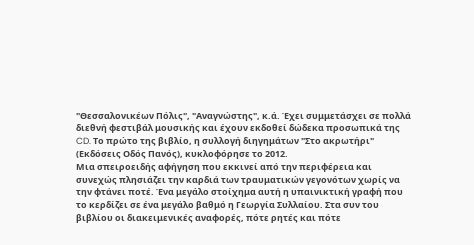"Θεσσαλονικέων Πόλις", "Αναγνώστης", κ.ά. Έχει συμμετάσχει σε πολλά διεθνή φεστιβάλ μουσικής και έχουν εκδοθεί δώδεκα προσωπικά της CD. Το πρώτο της βιβλίο, η συλλογή διηγημάτων "Στο ακρωτήρι" (Εκδόσεις Οδός Πανός), κυκλοφόρησε το 2012.
Μια σπειροειδής αφήγηση που εκκινεί από την περιφέρεια και συνεχώς πλησιάζει την καρδιά των τραυματικών γεγονότων χωρίς να την φτάνει ποτέ. Ένα μεγάλο στοίχημα αυτή η υπαινικτική γραφή που τo κερδίζει σε ένα μεγάλο βαθμό η Γεωργία Συλλαίου. Στα συν του βιβλίου οι διακειμενικές αναφορές, πότε ρητές και πότε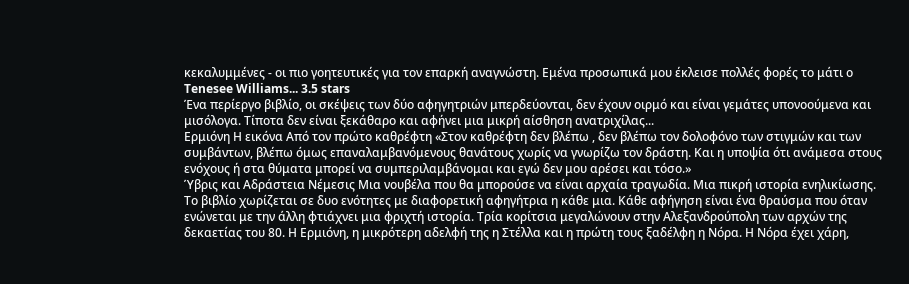κεκαλυμμένες - οι πιο γοητευτικές για τον επαρκή αναγνώστη. Εμένα προσωπικά μου έκλεισε πολλές φορές το μάτι ο Tenesee Williams... 3.5 stars
Ένα περίεργο βιβλίο, οι σκέψεις των δύο αφηγητριών μπερδεύονται, δεν έχουν οιρμό και είναι γεμάτες υπονοούμενα και μισόλογα. Τίποτα δεν είναι ξεκάθαρο και αφήνει μια μικρή αίσθηση ανατριχίλας...
Ερμιόνη Η εικόνα Από τον πρώτο καθρέφτη «Στον καθρέφτη δεν βλέπω , δεν βλέπω τον δολοφόνο των στιγμών και των συμβάντων, βλέπω όμως επαναλαμβανόμενους θανάτους χωρίς να γνωρίζω τον δράστη. Και η υποψία ότι ανάμεσα στους ενόχους ή στα θύματα μπορεί να συμπεριλαμβάνομαι και εγώ δεν μου αρέσει και τόσο.»
Ύβρις και Αδράστεια Νέμεσις Μια νουβέλα που θα μπορούσε να είναι αρχαία τραγωδία. Μια πικρή ιστορία ενηλικίωσης. Το βιβλίο χωρίζεται σε δυο ενότητες με διαφορετική αφηγήτρια η κάθε μια. Κάθε αφήγηση είναι ένα θραύσμα που όταν ενώνεται με την άλλη φτιάχνει μια φριχτή ιστορία. Τρία κορίτσια μεγαλώνουν στην Αλεξανδρούπολη των αρχών της δεκαετίας του 80. Η Ερμιόνη, η μικρότερη αδελφή της η Στέλλα και η πρώτη τους ξαδέλφη η Νόρα. Η Νόρα έχει χάρη,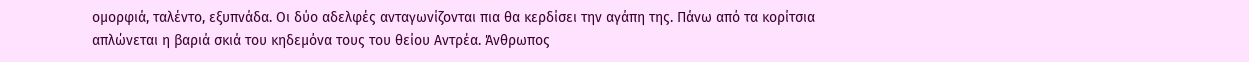ομορφιά, ταλέντο, εξυπνάδα. Οι δύο αδελφές ανταγωνίζονται πια θα κερδίσει την αγάπη της. Πάνω από τα κορίτσια απλώνεται η βαριά σκιά του κηδεμόνα τους του θείου Αντρέα. Άνθρωπος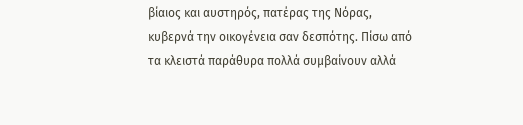βίαιος και αυστηρός, πατέρας της Νόρας, κυβερνά την οικογένεια σαν δεσπότης. Πίσω από τα κλειστά παράθυρα πολλά συμβαίνουν αλλά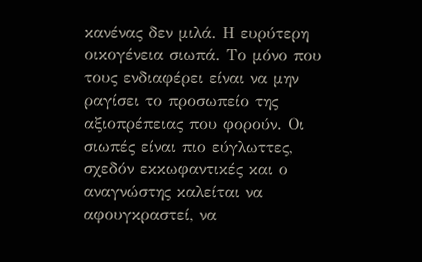κανένας δεν μιλά. Η ευρύτερη οικογένεια σιωπά. Το μόνο που τους ενδιαφέρει είναι να μην ραγίσει το προσωπείο της αξιοπρέπειας που φορούν. Οι σιωπές είναι πιο εύγλωττες, σχεδόν εκκωφαντικές και ο αναγνώστης καλείται να αφουγκραστεί, να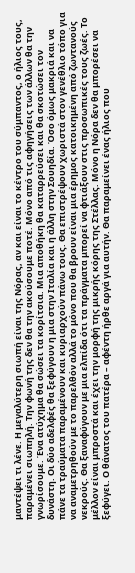μαντέψει τι λένε. Η μεγαλύτερη σιωπή είναι της Νόρας, αν και είναι το κέντρο του σύμπαντος, ο ήλιος τους, παραμένει σιωπηλή. Την φωνή της δεν θα την ακούσουμε ποτέ. Μόνο από τις αφηγήσεις των άλλων θα την γνωρίσουμε. Ένα ατύχημα θα σώσει τα κορίτσια. Μια αποθήκη θα καταρρεύσει και θα σκοτώσει τον δυνάστη. Οι δύο αδελφές θα ξεφύγουν η μια στην Ιταλία και η άλλη στην Σουηδία. Όσο όμως μακριά και να πάνε τα τραύματα παραμένουν και κυριαρχούν πάνω τους. Θα επιστρέψουν χωριστά στον γενέθλιο τόπο για να αναμετρηθούν με το παρελθόν αλλά το μόνο που θα βρουν είναι μια έρημος κατοικημένη από ζωντανούς νεκρούς. Θα ξαναφύγουν με μια ελπίδα ότι τα πράγματα μπορεί να φτιάξουν στις προσωπικές τους ζωές. Το μέλλον είναι μπροστά και έχει την μορφή της μικρής κόρης της Στέλλας. Μόνο η Νόρα δεν θα μπορέσει να ξεφύγει. Ο θάνατος του πατέρα – αφέντη ήρθε αργά για αυτήν. Θα παραμείνει ένας ήλιος που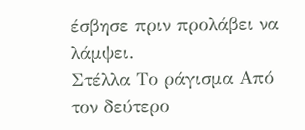έσβησε πριν προλάβει να λάμψει.
Στέλλα Το ράγισμα Από τον δεύτερο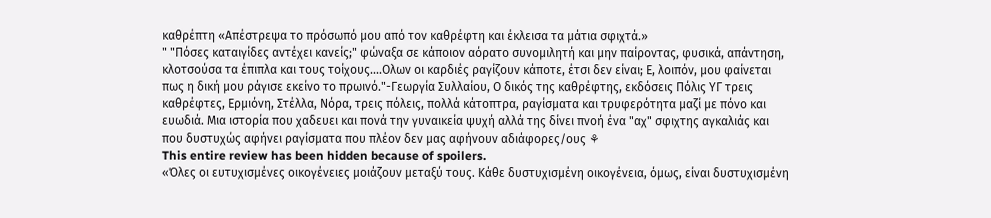καθρέπτη «Απέστρεψα το πρόσωπό μου από τον καθρέφτη και έκλεισα τα μάτια σφιχτά.»
" "Πόσες καταιγίδες αντέχει κανείς;" φώναξα σε κάποιον αόρατο συνομιλητή και μην παίροντας, φυσικά, απάντηση, κλοτσούσα τα έπιπλα και τους τοίχους....Ολων οι καρδιές ραγίζουν κάποτε, έτσι δεν είναι; Ε, λοιπόν, μου φαίνεται πως η δική μου ράγισε εκείνο το πρωινό."-Γεωργία Συλλαίου, Ο δικός της καθρέφτης, εκδόσεις Πόλις ΥΓ τρεις καθρέφτες, Ερμιόνη, Στέλλα, Νόρα, τρεις πόλεις, πολλά κάτοπτρα, ραγίσματα και τρυφερότητα μαζί με πόνο και ευωδιά. Μια ιστορία που χαδευει και πονά την γυναικεία ψυχή αλλά της δίνει πνοή ένα "αχ" σφιχτης αγκαλιάς και που δυστυχώς αφήνει ραγίσματα που πλέον δεν μας αφήνουν αδιάφορες/ους ⚘
This entire review has been hidden because of spoilers.
«Όλες οι ευτυχισμένες οικογένειες μοιάζουν μεταξύ τους. Κάθε δυστυχισμένη οικογένεια, όμως, είναι δυστυχισμένη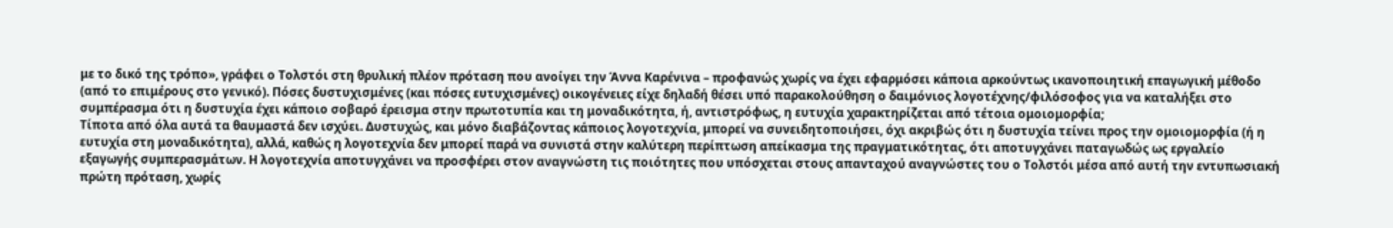με το δικό της τρόπο», γράφει ο Τολστόι στη θρυλική πλέον πρόταση που ανοίγει την Άννα Καρένινα – προφανώς χωρίς να έχει εφαρμόσει κάποια αρκούντως ικανοποιητική επαγωγική μέθοδο (από το επιμέρους στο γενικό). Πόσες δυστυχισμένες (και πόσες ευτυχισμένες) οικογένειες είχε δηλαδή θέσει υπό παρακολούθηση ο δαιμόνιος λογοτέχνης/φιλόσοφος για να καταλήξει στο συμπέρασμα ότι η δυστυχία έχει κάποιο σοβαρό έρεισμα στην πρωτοτυπία και τη μοναδικότητα, ή, αντιστρόφως, η ευτυχία χαρακτηρίζεται από τέτοια ομοιομορφία;
Τίποτα από όλα αυτά τα θαυμαστά δεν ισχύει. Δυστυχώς, και μόνο διαβάζοντας κάποιος λογοτεχνία, μπορεί να συνειδητοποιήσει, όχι ακριβώς ότι η δυστυχία τείνει προς την ομοιομορφία (ή η ευτυχία στη μοναδικότητα), αλλά, καθώς η λογοτεχνία δεν μπορεί παρά να συνιστά στην καλύτερη περίπτωση απείκασμα της πραγματικότητας, ότι αποτυγχάνει παταγωδώς ως εργαλείο εξαγωγής συμπερασμάτων. Η λογοτεχνία αποτυγχάνει να προσφέρει στον αναγνώστη τις ποιότητες που υπόσχεται στους απανταχού αναγνώστες του ο Τολστόι μέσα από αυτή την εντυπωσιακή πρώτη πρόταση, χωρίς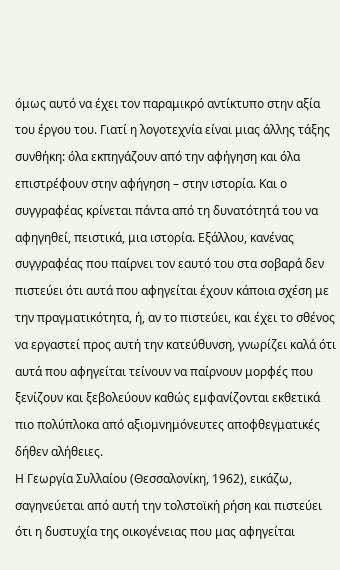όμως αυτό να έχει τον παραμικρό αντίκτυπο στην αξία του έργου του. Γιατί η λογοτεχνία είναι μιας άλλης τάξης συνθήκη: όλα εκπηγάζουν από την αφήγηση και όλα επιστρέφουν στην αφήγηση – στην ιστορία. Και ο συγγραφέας κρίνεται πάντα από τη δυνατότητά του να αφηγηθεί, πειστικά, μια ιστορία. Εξάλλου, κανένας συγγραφέας που παίρνει τον εαυτό του στα σοβαρά δεν πιστεύει ότι αυτά που αφηγείται έχουν κάποια σχέση με την πραγματικότητα, ή, αν το πιστεύει, και έχει το σθένος να εργαστεί προς αυτή την κατεύθυνση, γνωρίζει καλά ότι αυτά που αφηγείται τείνουν να παίρνουν μορφές που ξενίζουν και ξεβολεύουν καθώς εμφανίζονται εκθετικά πιο πολύπλοκα από αξιομνημόνευτες αποφθεγματικές δήθεν αλήθειες.
Η Γεωργία Συλλαίου (Θεσσαλονίκη, 1962), εικάζω, σαγηνεύεται από αυτή την τολστοϊκή ρήση και πιστεύει ότι η δυστυχία της οικογένειας που μας αφηγείται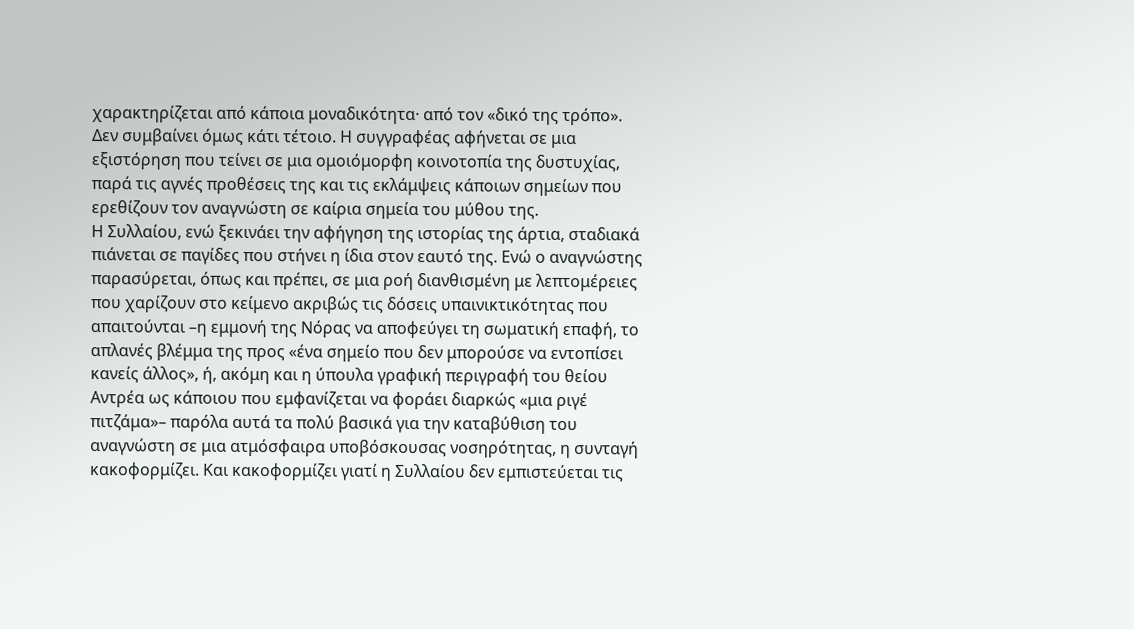χαρακτηρίζεται από κάποια μοναδικότητα· από τον «δικό της τρόπο». Δεν συμβαίνει όμως κάτι τέτοιο. Η συγγραφέας αφήνεται σε μια εξιστόρηση που τείνει σε μια ομοιόμορφη κοινοτοπία της δυστυχίας, παρά τις αγνές προθέσεις της και τις εκλάμψεις κάποιων σημείων που ερεθίζουν τον αναγνώστη σε καίρια σημεία του μύθου της.
Η Συλλαίου, ενώ ξεκινάει την αφήγηση της ιστορίας της άρτια, σταδιακά πιάνεται σε παγίδες που στήνει η ίδια στον εαυτό της. Ενώ ο αναγνώστης παρασύρεται, όπως και πρέπει, σε μια ροή διανθισμένη με λεπτομέρειες που χαρίζουν στο κείμενο ακριβώς τις δόσεις υπαινικτικότητας που απαιτούνται –η εμμονή της Νόρας να αποφεύγει τη σωματική επαφή, το απλανές βλέμμα της προς «ένα σημείο που δεν μπορούσε να εντοπίσει κανείς άλλος», ή, ακόμη και η ύπουλα γραφική περιγραφή του θείου Αντρέα ως κάποιου που εμφανίζεται να φοράει διαρκώς «μια ριγέ πιτζάμα»– παρόλα αυτά τα πολύ βασικά για την καταβύθιση του αναγνώστη σε μια ατμόσφαιρα υποβόσκουσας νοσηρότητας, η συνταγή κακοφορμίζει. Και κακοφορμίζει γιατί η Συλλαίου δεν εμπιστεύεται τις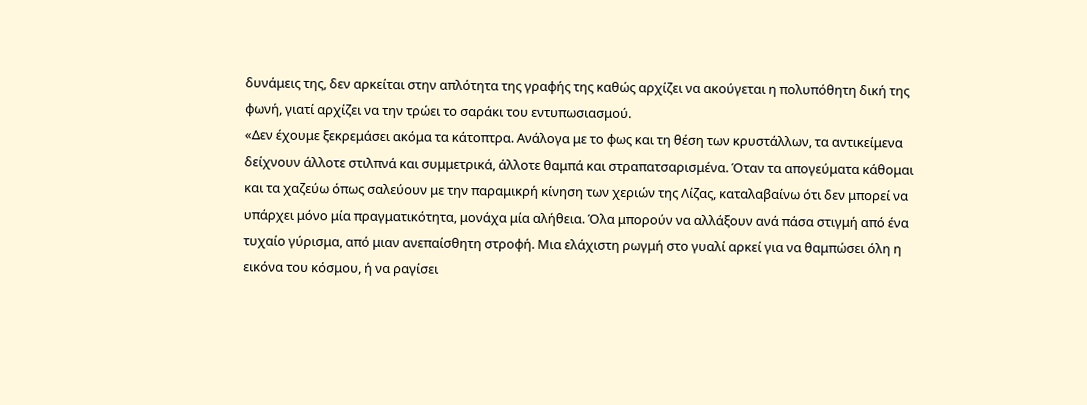δυνάμεις της, δεν αρκείται στην απλότητα της γραφής της καθώς αρχίζει να ακούγεται η πολυπόθητη δική της φωνή, γιατί αρχίζει να την τρώει το σαράκι του εντυπωσιασμού.
«Δεν έχουμε ξεκρεμάσει ακόμα τα κάτοπτρα. Ανάλογα με το φως και τη θέση των κρυστάλλων, τα αντικείμενα δείχνουν άλλοτε στιλπνά και συμμετρικά, άλλοτε θαμπά και στραπατσαρισμένα. Όταν τα απογεύματα κάθομαι και τα χαζεύω όπως σαλεύουν με την παραμικρή κίνηση των χεριών της Λίζας, καταλαβαίνω ότι δεν μπορεί να υπάρχει μόνο μία πραγματικότητα, μονάχα μία αλήθεια. Όλα μπορούν να αλλάξουν ανά πάσα στιγμή από ένα τυχαίο γύρισμα, από μιαν ανεπαίσθητη στροφή. Μια ελάχιστη ρωγμή στο γυαλί αρκεί για να θαμπώσει όλη η εικόνα του κόσμου, ή να ραγίσει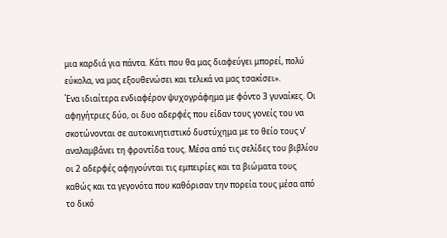μια καρδιά για πάντα. Κάτι που θα μας διαφεύγει μπορεί, πολύ εύκολα, να μας εξουθενώσει και τελικά να μας τσακίσει».
Ένα ιδιαίτερα ενδιαφέρον ψυχογράφημα με φόντο 3 γυναίκες. Οι αφηγήτριες δύο, οι δυο αδερφές που είδαν τους γονείς του να σκοτώνονται σε αυτοκινητιστικό δυστύχημα με το θείο τους ν’ αναλαμβάνει τη φροντίδα τους. Μέσα από τις σελίδες του βιβλίου οι 2 αδερφές αφηγούνται τις εμπειρίες και τα βιώματα τους καθώς και τα γεγονότα που καθόρισαν την πορεία τους μέσα από το δικό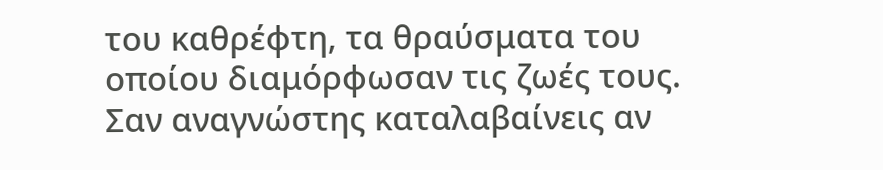του καθρέφτη, τα θραύσματα του οποίου διαμόρφωσαν τις ζωές τους. Σαν αναγνώστης καταλαβαίνεις αν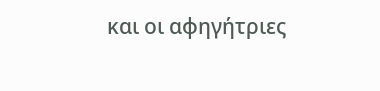και οι αφηγήτριες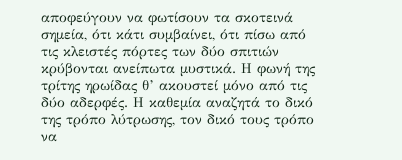αποφεύγουν να φωτίσουν τα σκοτεινά σημεία, ότι κάτι συμβαίνει, ότι πίσω από τις κλειστές πόρτες των δύο σπιτιών κρύβονται ανείπωτα μυστικά. Η φωνή της τρίτης ηρωίδας θ’ ακουστεί μόνο από τις δύο αδερφές. Η καθεμία αναζητά το δικό της τρόπο λύτρωσης, τον δικό τους τρόπο να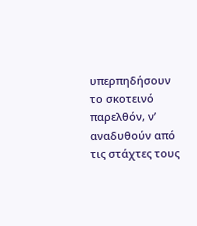υπερπηδήσουν το σκοτεινό παρελθόν, ν’ αναδυθούν από τις στάχτες τους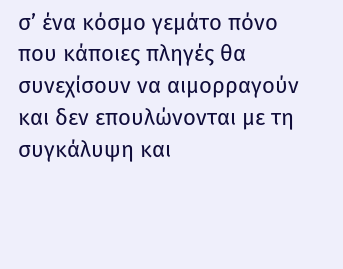σ’ ένα κόσμο γεμάτο πόνο που κάποιες πληγές θα συνεχίσουν να αιμορραγούν και δεν επουλώνονται με τη συγκάλυψη και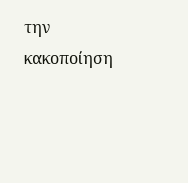την κακοποίηση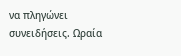να πληγώνει συνειδήσεις. Ωραία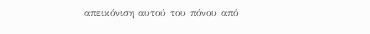απεικόνιση αυτού του πόνου από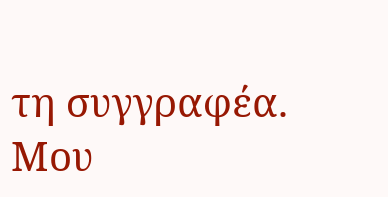τη συγγραφέα. Μου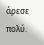άρεσε πολύ.